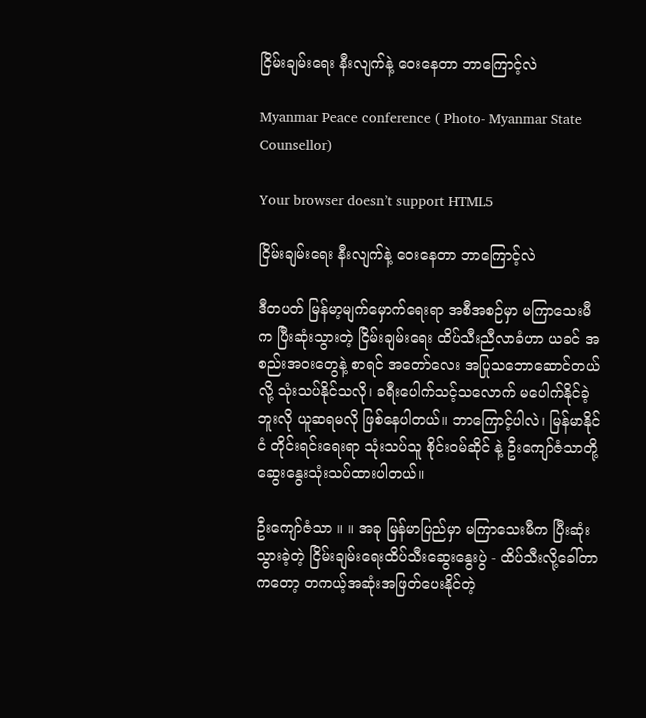ငြိမ်းချမ်းရေး နီးလျက်နဲ့ ဝေးနေတာ ဘာကြောင့်လဲ

Myanmar Peace conference ( Photo- Myanmar State Counsellor)

Your browser doesn’t support HTML5

ငြိမ်းချမ်းရေး နီးလျက်နဲ့ ဝေးနေတာ ဘာကြောင့်လဲ

ဒီတပတ် မြန်မာ့မျက်မှောက်ရေးရာ အစီအစဉ်မှာ မကြာသေးမီက ပြီးဆုံးသွားတဲ့ ငြိမ်းချမ်းရေး ထိပ်သီးညီလာခံဟာ ယခင် အစည်းအဝးတွေနဲ့ စာရင် အတော်လေး အပြုသဘောဆောင်တယ်လို့ သုံးသပ်နိုင်သလို၊ ခရီးပေါက်သင့်သလောက် မပေါက်နိုင်ခဲ့ဘူးလို ယူဆရမလို ဖြစ်နေပါတယ်။ ဘာကြောင့်ပါလဲ၊ မြန်မာနိုင်ငံ တိုင်းရင်းရေးရာ သုံးသပ်သူ စိုင်းဝမ်ဆိုင် နဲ့ ဦးကျော်ဇံသာတို့ ဆွေးနွေးသုံးသပ်ထားပါတယ်။

ဦးကျော်ဇံသာ ။ ။ အခု မြန်မာပြည်မှာ မကြာသေးမီက ပြီးဆုံးသွားခဲ့တဲ့ ငြိမ်းချမ်းရေးထိပ်သီးဆွေးနွေးပွဲ - ထိပ်သီးလို့ခေါ်တာကတော့ တကယ့်အဆုံးအဖြတ်ပေးနိုင်တဲ့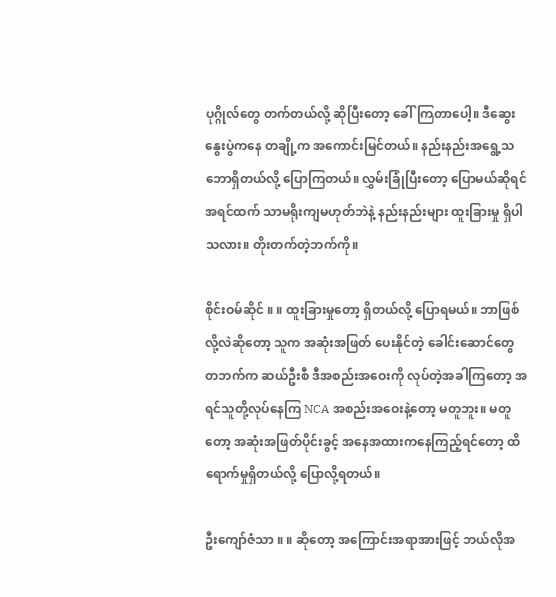ပုဂ္ဂိုလ်တွေ တက်တယ်လို့ ဆိုပြီးတော့ ခေါ်ကြတာပေါ့။ ဒီဆွေးနွေးပွဲကနေ တချို့က အကောင်းမြင်တယ်။ နည်းနည်းအရွေ့သဘောရှိတယ်လို့ ပြောကြတယ်။ လွှမ်းခြုံပြီးတော့ ပြောမယ်ဆိုရင် အရင်ထက် သာမရိုးကျမဟုတ်ဘဲနဲ့ နည်းနည်းများ ထူးခြားမှု ရှိပါသလား။ တိုးတက်တဲ့ဘက်ကို။

စိုင်းဝမ်ဆိုင် ။ ။ ထူးခြားမှုတော့ ရှိတယ်လို့ ပြောရမယ်။ ဘာဖြစ်လို့လဲဆိုတော့ သူက အဆုံးအဖြတ် ပေးနိုင်တဲ့ ခေါင်းဆောင်တွေ တဘက်က ဆယ်ဦးစီ ဒီအစည်းအဝေးကို လုပ်တဲ့အခါကြတော့ အရင်သူတို့လုပ်နေကြ NCA အစည်းအဝေးနဲ့တော့ မတူဘူး။ မတူတော့ အဆုံးအဖြတ်ပိုင်းခွင့် အနေအထားကနေကြည့်ရင်တော့ ထိရောက်မှုရှိတယ်လို့ ပြောလို့ရတယ်။

ဦးကျော်ဇံသာ ။ ။ ဆိုတော့ အကြောင်းအရာအားဖြင့် ဘယ်လိုအ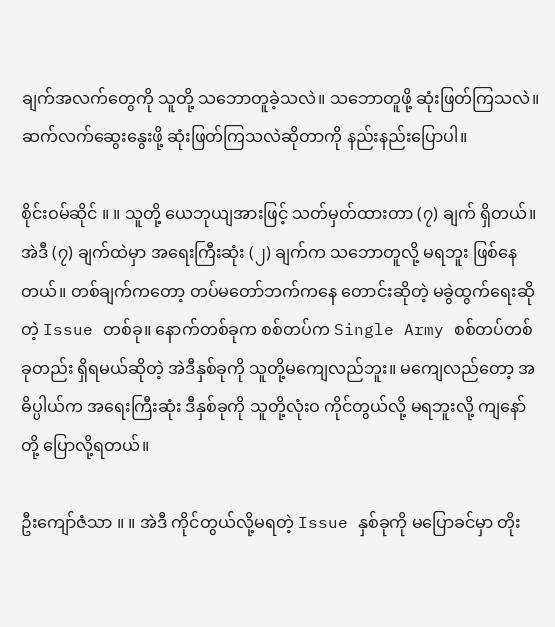ချက်အလက်တွေကို သူတို့ သဘောတူခဲ့သလဲ။ သဘောတူဖို့ ဆုံးဖြတ်ကြသလဲ။ ဆက်လက်ဆွေးနွေးဖို့ ဆုံးဖြတ်ကြသလဲဆိုတာကို နည်းနည်းပြောပါ။

စိုင်းဝမ်ဆိုင် ။ ။ သူတို့ ယေဘုယျအားဖြင့် သတ်မှတ်ထားတာ (၇) ချက် ရှိတယ်။ အဲဒီ (၇) ချက်ထဲမှာ အရေးကြီးဆုံး (၂) ချက်က သဘောတူလို့ မရဘူး ဖြစ်နေတယ်။ တစ်ချက်ကတော့ တပ်မတော်ဘက်ကနေ တောင်းဆိုတဲ့ မခွဲထွက်ရေးဆိုတဲ့ Issue တစ်ခု။ နောက်တစ်ခုက စစ်တပ်က Single Army စစ်တပ်တစ်ခုတည်း ရှိရမယ်ဆိုတဲ့ အဲဒီနှစ်ခုကို သူတို့မကျေလည်ဘူး။ မကျေလည်တော့ အဓိပ္ပါယ်က အရေးကြီးဆုံး ဒီနှစ်ခုကို သူတို့လုံးဝ ကိုင်တွယ်လို့ မရဘူးလို့ ကျနော်တို့ ပြောလို့ရတယ်။

ဦးကျော်ဇံသာ ။ ။ အဲဒီ ကိုင်တွယ်လို့မရတဲ့ Issue နှစ်ခုကို မပြောခင်မှာ တိုး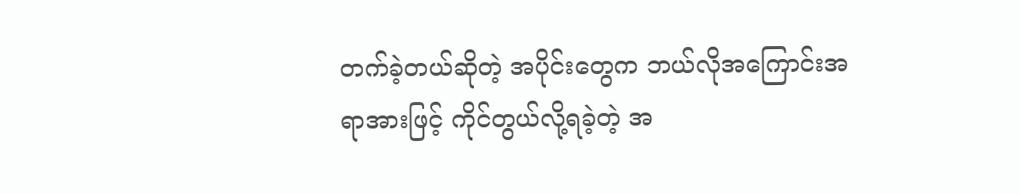တက်ခဲ့တယ်ဆိုတဲ့ အပိုင်းတွေက ဘယ်လိုအကြောင်းအရာအားဖြင့် ကိုင်တွယ်လို့ရခဲ့တဲ့ အ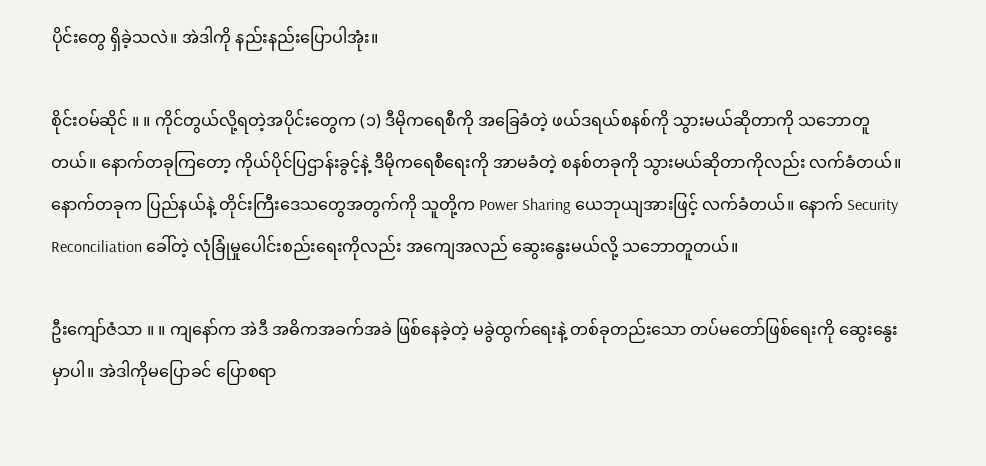ပိုင်းတွေ ရှိခဲ့သလဲ။ အဲဒါကို နည်းနည်းပြောပါအုံး။

စိုင်းဝမ်ဆိုင် ။ ။ ကိုင်တွယ်လို့ရတဲ့အပိုင်းတွေက (၁) ဒီမိုကရေစီကို အခြေခံတဲ့ ဖယ်ဒရယ်စနစ်ကို သွားမယ်ဆိုတာကို သဘောတူတယ်။ နောက်တခုကြတော့ ကိုယ်ပိုင်ပြဌာန်းခွင့်နဲ့ ဒီမိုကရေစီရေးကို အာမခံတဲ့ စနစ်တခုကို သွားမယ်ဆိုတာကိုလည်း လက်ခံတယ်။ နောက်တခုက ပြည်နယ်နဲ့ တိုင်းကြီးဒေသတွေအတွက်ကို သူတို့က Power Sharing ယေဘုယျအားဖြင့် လက်ခံတယ်။ နောက် Security Reconciliation ခေါ်တဲ့ လုံခြုံမှုပေါင်းစည်းရေးကိုလည်း အကျေအလည် ဆွေးနွေးမယ်လို့ သဘောတူတယ်။

ဦးကျော်ဇံသာ ။ ။ ကျနော်က အဲဒီ အဓိကအခက်အခဲ ဖြစ်နေခဲ့တဲ့ မခွဲထွက်ရေးနဲ့ တစ်ခုတည်းသော တပ်မတော်ဖြစ်ရေးကို ဆွေးနွေးမှာပါ။ အဲဒါကိုမပြောခင် ပြောစရာ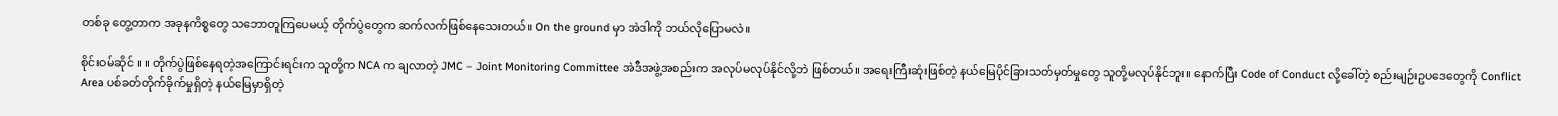တစ်ခု တွေ့တာက အခုနကိစ္စတွေ သဘောတူကြပေမယ့် တိုက်ပွဲတွေက ဆက်လက်ဖြစ်နေသေးတယ်။ On the ground မှာ အဲဒါကို ဘယ်လိုပြောမလဲ။

စိုင်းဝမ်ဆိုင် ။ ။ တိုက်ပွဲဖြစ်နေရတဲ့အကြောင်းရင်းက သူတို့က NCA က ချလာတဲ့ JMC – Joint Monitoring Committee အဲဒီအဖွဲ့အစည်းက အလုပ်မလုပ်နိုင်လို့ဘဲ ဖြစ်တယ်။ အရေးကြီးဆုံးဖြစ်တဲ့ နယ်မြေပိုင်ခြားသတ်မှတ်မှုတွေ သူတို့မလုပ်နိုင်ဘူး။ နောက်ပြီး Code of Conduct လို့ခေါ်တဲ့ စည်းမျဉ်းဥပဒေတွေကို Conflict Area ပစ်ခတ်တိုက်ခိုက်မှုရှိတဲ့ နယ်မြေမှာရှိတဲ့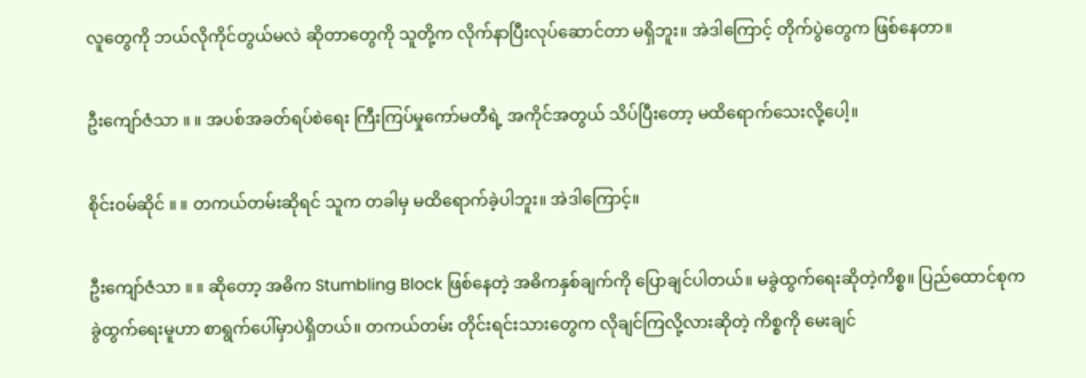လူတွေကို ဘယ်လိုကိုင်တွယ်မလဲ ဆိုတာတွေကို သူတို့က လိုက်နာပြီးလုပ်ဆောင်တာ မရှိဘူး။ အဲဒါကြောင့် တိုက်ပွဲတွေက ဖြစ်နေတာ။

ဦးကျော်ဇံသာ ။ ။ အပစ်အခတ်ရပ်စဲရေး ကြီးကြပ်မှုကော်မတီရဲ့ အကိုင်အတွယ် သိပ်ပြီးတော့ မထိရောက်သေးလို့ပေါ့။

စိုင်းဝမ်ဆိုင် ။ ။ တကယ်တမ်းဆိုရင် သူက တခါမှ မထိရောက်ခဲ့ပါဘူး။ အဲဒါကြောင့်။

ဦးကျော်ဇံသာ ။ ။ ဆိုတော့ အဓိက Stumbling Block ဖြစ်နေတဲ့ အဓိကနှစ်ချက်ကို ပြောချင်ပါတယ်။ မခွဲထွက်ရေးဆိုတဲ့ကိစ္စ။ ပြည်ထောင်စုက ခွဲထွက်ရေးမူဟာ စာရွက်ပေါ်မှာပဲရှိတယ်။ တကယ်တမ်း တိုင်းရင်းသားတွေက လိုချင်ကြလို့လားဆိုတဲ့ ကိစ္စကို မေးချင်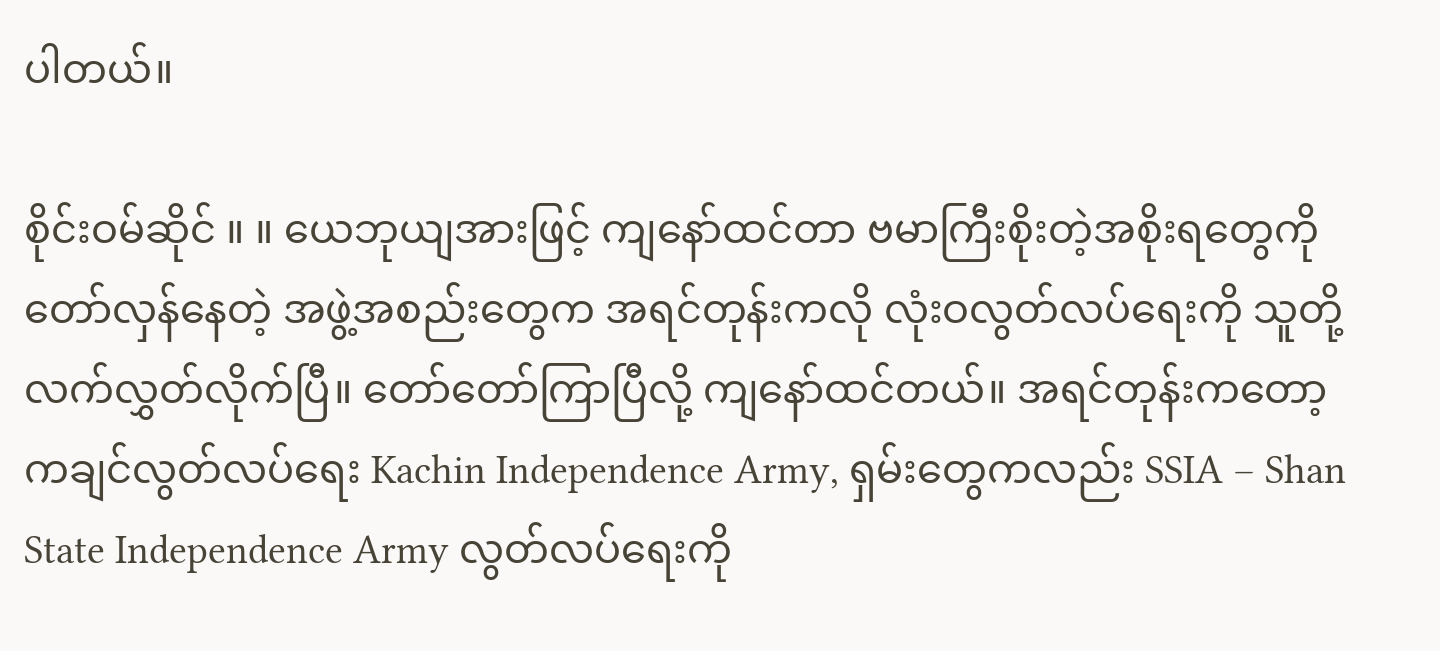ပါတယ်။

စိုင်းဝမ်ဆိုင် ။ ။ ယေဘုယျအားဖြင့် ကျနော်ထင်တာ ဗမာကြီးစိုးတဲ့အစိုးရတွေကို တော်လှန်နေတဲ့ အဖွဲ့အစည်းတွေက အရင်တုန်းကလို လုံးဝလွတ်လပ်ရေးကို သူတို့ လက်လွှတ်လိုက်ပြီ။ တော်တော်ကြာပြီလို့ ကျနော်ထင်တယ်။ အရင်တုန်းကတော့ ကချင်လွတ်လပ်ရေး Kachin Independence Army, ရှမ်းတွေကလည်း SSIA – Shan State Independence Army လွတ်လပ်ရေးကို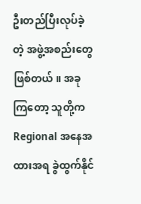ဦးတည်ပြီးလုပ်ခဲ့တဲ့ အဖွဲ့အစည်းတွေ ဖြစ်တယ်။ အခုကြတော့ သူတို့က Regional အနေအထားအရ ခွဲထွက်နိုင်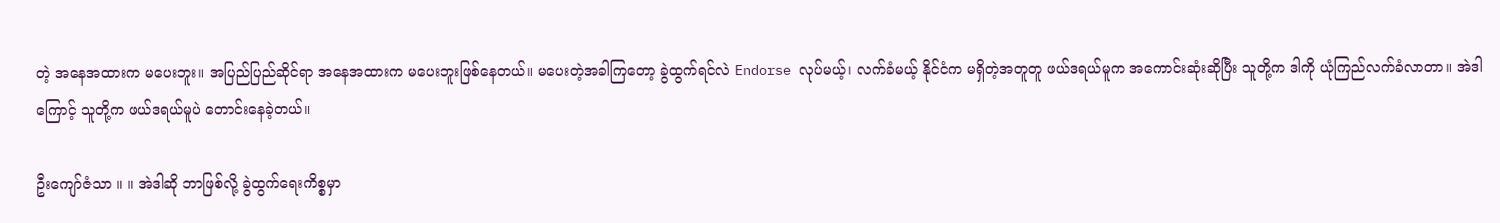တဲ့ အနေအထားက မပေးဘူး။ အပြည်ပြည်ဆိုင်ရာ အနေအထားက မပေးဘူးဖြစ်နေတယ်။ မပေးတဲ့အခါကြတော့ ခွဲထွက်ရင်လဲ Endorse လုပ်မယ့်၊ လက်ခံမယ့် နိုင်ငံက မရှိတဲ့အတူတူ ဖယ်ဒရယ်မူက အကောင်းဆုံးဆိုပြီး သူတို့က ဒါကို ယုံကြည်လက်ခံလာတာ။ အဲဒါကြောင့် သူတို့က ဖယ်ဒရယ်မူပဲ တောင်းနေခဲ့တယ်။

ဦးကျော်ဇံသာ ။ ။ အဲဒါဆို ဘာဖြစ်လို့ ခွဲထွက်ရေးကိစ္စမှာ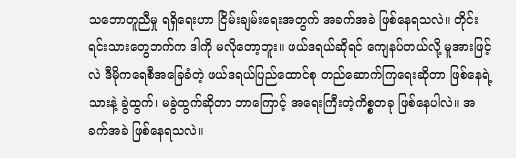သဘောတူညီမှု ရရှိရေးဟာ ငြိမ်းချမ်းရေးအတွက် အခက်အခဲ ဖြစ်နေရသလဲ။ တိုင်းရင်းသားတွေဘက်က ဒါကို မလိုတော့ဘူး။ ဖယ်ဒရယ်ဆိုရင် ကျေနပ်တယ်လို့ မူအားဖြင့်လဲ ဒီမိုကရေစီအခြေခံတဲ့ ဖယ်ဒရယ်ပြည်ထောင်စု တည်ဆောက်ကြရေးဆိုတာ ဖြစ်နေရဲ့သားနဲ့ ခွဲထွက်၊ မခွဲထွက်ဆိုတာ ဘာကြောင့် အရေးကြီးတဲ့ကိစ္စတခု ဖြစ်နေပါလဲ။ အခက်အခဲ ဖြစ်နေရသလဲ။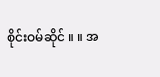စိုင်းဝမ်ဆိုင် ။ ။ အ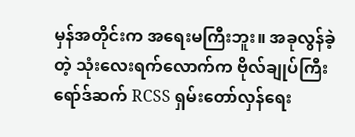မှန်အတိုင်းက အရေးမကြီးဘူး။ အခုလွန်ခဲ့တဲ့ သုံးလေးရက်လောက်က ဗိုလ်ချုပ်ကြီး ရော်ဒ်ဆက် RCSS ရှမ်းတော်လှန်ရေး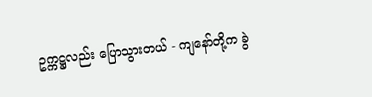ဥက္ကဋ္ဌလည်း ပြောသွားတယ် - ကျနော်တို့က ခွဲ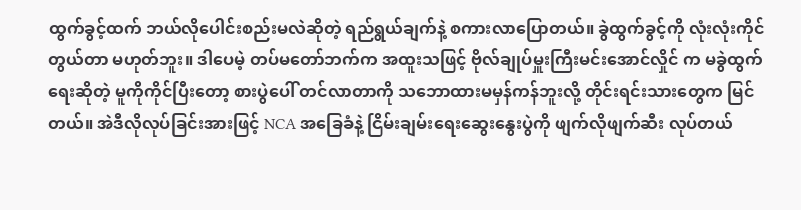ထွက်ခွင့်ထက် ဘယ်လိုပေါင်းစည်းမလဲဆိုတဲ့ ရည်ရွယ်ချက်နဲ့ စကားလာပြောတယ်။ ခွဲထွက်ခွင့်ကို လုံးလုံးကိုင်တွယ်တာ မဟုတ်ဘူး။ ဒါပေမဲ့ တပ်မတော်ဘက်က အထူးသဖြင့် ဗိုလ်ချုပ်မှူးကြီးမင်းအောင်လှိုင် က မခွဲထွက်ရေးဆိုတဲ့ မူကိုကိုင်ပြီးတော့ စားပွဲပေါ် တင်လာတာကို သဘောထားမမှန်ကန်ဘူးလို့ တိုင်းရင်းသားတွေက မြင်တယ်။ အဲဒီလိုလုပ်ခြင်းအားဖြင့် NCA အခြေခံနဲ့ ငြိမ်းချမ်းရေးဆွေးနွေးပွဲကို ဖျက်လိုဖျက်ဆီး လုပ်တယ်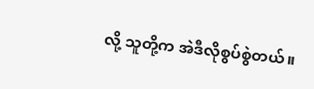လို့ သူတို့က အဲဒီလိုစွပ်စွဲတယ်။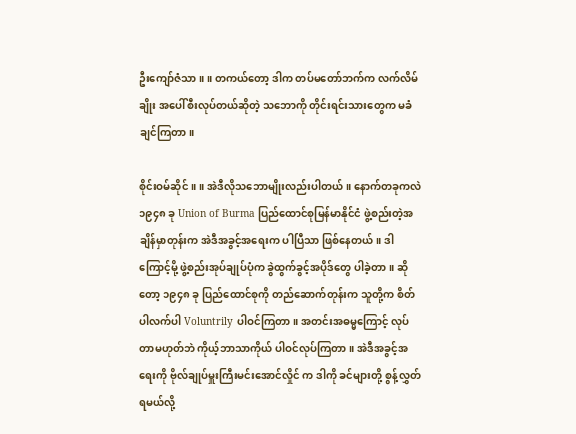ဦးကျော်ဇံသာ ။ ။ တကယ်တော့ ဒါက တပ်မတော်ဘက်က လက်လိမ်ချိုး အပေါ်စီးလုပ်တယ်ဆိုတဲ့ သဘောကို တိုင်းရင်းသားတွေက မခံချင်ကြတာ။

စိုင်းဝမ်ဆိုင် ။ ။ အဲဒီလိုသဘောမျိုးလည်းပါတယ်။ နောက်တခုကလဲ ၁၉၄၈ ခု Union of Burma ပြည်ထောင်စုမြန်မာနိုင်ငံ ဖွဲ့စည်းတဲ့အချိန်မှာတုန်းက အဲဒီအခွင့်အရေးက ပါပြီသာ ဖြစ်နေတယ်။ ဒါကြောင့်မို့ ဖွဲ့စည်းအုပ်ချုပ်ပုံက ခွဲထွက်ခွင့်အပိုဒ်တွေ ပါခဲ့တာ။ ဆိုတော့ ၁၉၄၈ ခု ပြည်ထောင်စုကို တည်ဆောက်တုန်းက သူတို့က စိတ်ပါလက်ပါ Voluntrily ပါဝင်ကြတာ။ အတင်းအဓမ္မကြောင့် လုပ်တာမဟုတ်ဘဲ ကိုယ့်ဘာသာကိုယ် ပါဝင်လုပ်ကြတာ။ အဲဒီအခွင့်အရေးကို ဗိုလ်ချုပ်မှူးကြီးမင်းအောင်လှိုင် က ဒါကို ခင်များတို့ စွန့်လွှတ်ရမယ်လို့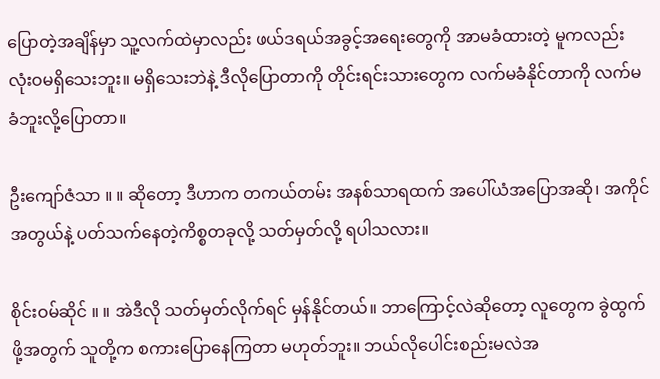ပြောတဲ့အချိန်မှာ သူ့လက်ထဲမှာလည်း ဖယ်ဒရယ်အခွင့်အရေးတွေကို အာမခံထားတဲ့ မူကလည်း လုံးဝမရှိသေးဘူး။ မရှိသေးဘဲနဲ့ ဒီလိုပြောတာကို တိုင်းရင်းသားတွေက လက်မခံနိုင်တာကို လက်မခံဘူးလို့ပြောတာ။

ဦးကျော်ဇံသာ ။ ။ ဆိုတော့ ဒီဟာက တကယ်တမ်း အနစ်သာရထက် အပေါ်ယံအပြောအဆို၊ အကိုင်အတွယ်နဲ့ ပတ်သက်နေတဲ့ကိစ္စတခုလို့ သတ်မှတ်လို့ ရပါသလား။

စိုင်းဝမ်ဆိုင် ။ ။ အဲဒီလို သတ်မှတ်လိုက်ရင် မှန်နိုင်တယ်။ ဘာကြောင့်လဲဆိုတော့ လူတွေက ခွဲထွက်ဖို့အတွက် သူတို့က စကားပြောနေကြတာ မဟုတ်ဘူး။ ဘယ်လိုပေါင်းစည်းမလဲအ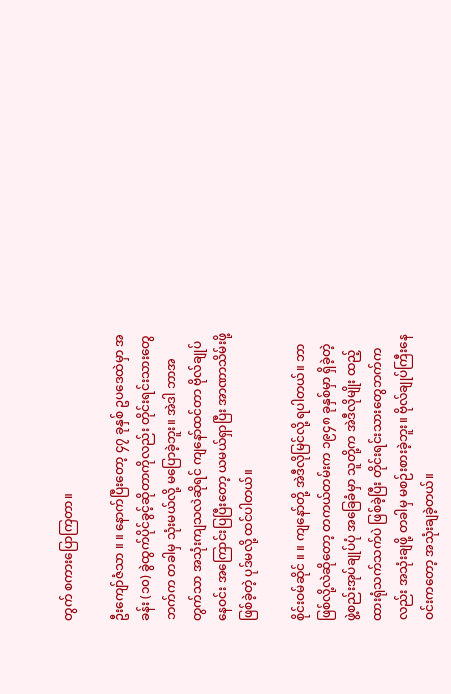တွက် စကားပြောကြတာ။

ဦးကျော်ဇံသာ ။ ။ နောက်ပြီးတော့ ၄၇ ခုနှစ် ဥပဒေထဲမှာ အခန်း (၁၀) ခွဲထွက်ပိုင်ခွင့်ဆိုတာကိုလည်း တိုင်းရင်းသားတွေဘက်က တခါမှ သုံးမယ်လို့ မပြောခဲ့ဘူး။ အဲဒါ ဘာအတွက်သာ အသုံးကျသလဲဆိုရင် ကျနော်ထင်တာ ဗိုလ်ချုပ်နေဝင်း အကြောင်းပြပြီးတော့ ယမယ်ရှာပြီး အာဏာသိမ်းဖို့ ဖြစ်ခဲ့တဲ့ ပုဒ်မလို့ ထင်ပါတယ်။

စိုင်းဝမ်ဆိုင် ။ ။ ကျနော်တို့ အဲဒီလိုမြင်လို့ ရပါတယ်။ ဘာဖြစ်လို့လဲဆိုတော့ တကယ်တမ်းက ၁၉၄၈ ခုနှစ်မှာ ရှိခဲ့တဲ့ ဖွဲ့စည်းအုပ်ချုပ်ပုံ အခြေခံမှာ သူတို့က အဲဒီလိုမျိုး ထည့်ထားရုံသက်သက်ပဲ ဖြစ်ခဲ့ပြီး တိုင်းရင်းသားတွေဘက်ကလည်း အသုံးချဖို့ တခါမှ မစဉ်းစားခဲ့ဘူး။ ဗိုလ်ချုပ်ကြီးနေဝင်းကတော့ အသုံးချခဲ့တယ်။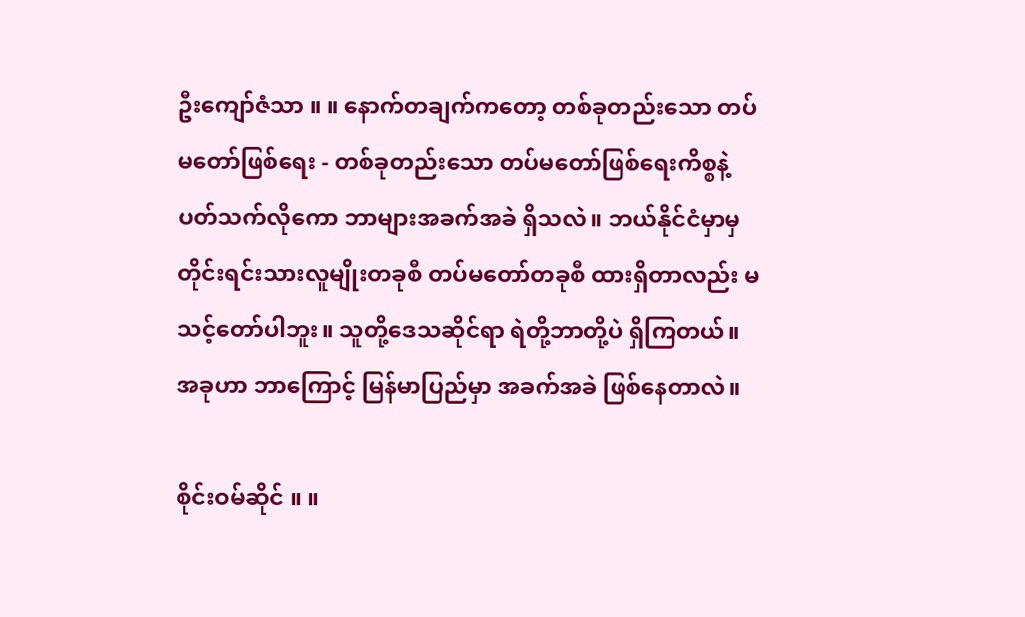ဦးကျော်ဇံသာ ။ ။ နောက်တချက်ကတော့ တစ်ခုတည်းသော တပ်မတော်ဖြစ်ရေး - တစ်ခုတည်းသော တပ်မတော်ဖြစ်ရေးကိစ္စနဲ့ ပတ်သက်လိုကော ဘာများအခက်အခဲ ရှိသလဲ။ ဘယ်နိုင်ငံမှာမှ တိုင်းရင်းသားလူမျိုးတခုစီ တပ်မတော်တခုစီ ထားရှိတာလည်း မသင့်တော်ပါဘူး။ သူတို့ဒေသဆိုင်ရာ ရဲတို့ဘာတို့ပဲ ရှိကြတယ်။ အခုဟာ ဘာကြောင့် မြန်မာပြည်မှာ အခက်အခဲ ဖြစ်နေတာလဲ။

စိုင်းဝမ်ဆိုင် ။ ။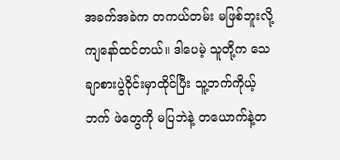အခက်အခဲက တကယ်တမ်း မဖြစ်ဘူးလို့ ကျနော်ထင်တယ်။ ဒါပေမဲ့ သူတို့က သေချာစားပွဲဝိုင်းမှာထိုင်ပြီး သူ့ဘက်ကိုယ့်ဘက် ဖဲတွေကို မပြဘဲနဲ့ တယောက်နဲ့တ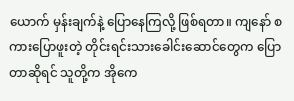ယောက် မှန်းချက်နဲ့ ပြောနေကြလို့ ဖြစ်ရတာ။ ကျနော် စကားပြောဖူးတဲ့ တိုင်းရင်းသားခေါင်းဆောင်တွေက ပြောတာဆိုရင် သူတို့က အိုကေ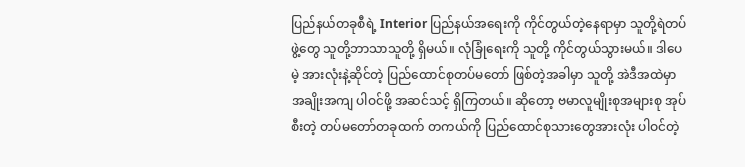ပြည်နယ်တခုစီရဲ့ Interior ပြည်နယ်အရေးကို ကိုင်တွယ်တဲ့နေရာမှာ သူတို့ရဲတပ်ဖွဲ့တွေ သူတို့ဘာသာသူတို့ ရှိမယ်။ လုံခြုံရေးကို သူတို့ ကိုင်တွယ်သွားမယ်။ ဒါပေမဲ့ အားလုံးနဲ့ဆိုင်တဲ့ ပြည်ထောင်စုတပ်မတော် ဖြစ်တဲ့အခါမှာ သူတို့ အဲဒီအထဲမှာ အချိုးအကျ ပါဝင်ဖို့ အဆင်သင့် ရှိကြတယ်။ ဆိုတော့ ဗမာလူမျိုးစုအများစု အုပ်စီးတဲ့ တပ်မတော်တခုထက် တကယ်ကို ပြည်ထောင်စုသားတွေအားလုံး ပါဝင်တဲ့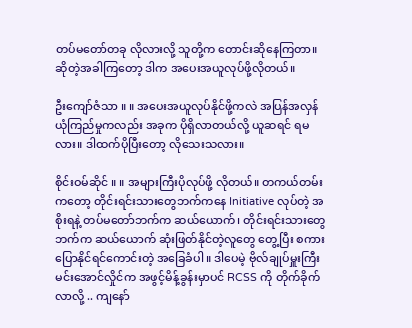တပ်မတော်တခု လိုလားလို့ သူတို့က တောင်းဆိုနေကြတာ။ ဆိုတဲ့အခါကြတော့ ဒါက အပေးအယူလုပ်ဖို့လိုတယ်။

ဦးကျော်ဇံသာ ။ ။ အပေးအယူလုပ်နိုင်ဖို့ကလဲ အပြန်အလှန် ယုံကြည်မှုကလည်း အခုက ပိုရှိလာတယ်လို့ ယူဆရင် ရမလား။ ဒါထက်ပိုပြီးတော့ လိုသေးသလား။

စိုင်းဝမ်ဆိုင် ။ ။ အများကြီးပိုလုပ်ဖို့ လိုတယ်။ တကယ်တမ်းကတော့ တိုင်းရင်းသားတွေဘက်ကနေ Initiative လုပ်တဲ့ အစိုးရနဲ့ တပ်မတော်ဘက်က ဆယ်ယောက်၊ တိုင်းရင်းသားတွေဘက်က ဆယ်ယောက် ဆုံးဖြတ်နိုင်တဲ့လူတွေ တွေ့ပြီး စကားပြောနိုင်ရင်ကောင်းတဲ့ အခြေခံပါ။ ဒါပေမဲ့ ဗိုလ်ချုပ်မှူးကြီးမင်းအောင်လှိုင်က အဖွင့်မိန့်ခွန်းမှာပင် RCSS ကို တိုက်ခိုက်လာလို့ .. ကျနော်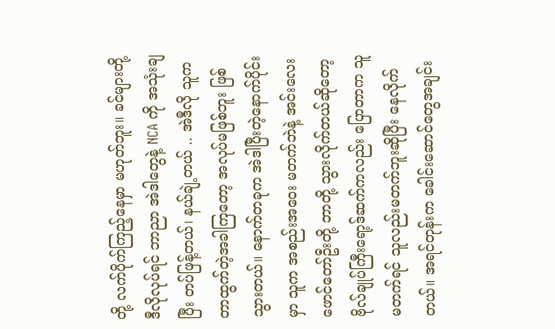တို့ လက်ပိုက်ကြည့်နေမှာ မဟုတ်ဘူး။ ခင်များတို့ ဒီလိုလုပ်ရင် ဘာညာ အဲဒါတွေနဲ့ NCA ကို အသုံးချပြီး တပ်ဖြန့်တယ်၊ နယ်ချဲ့တယ် .. အဲဒီလို သူက တာထွက်တဲ့အခါကြတော့ အလုပ်မဖြစ်ဘူး ဖြစ်သွားတယ်။ နောက်တခုက အဲဒါပြီးတဲ့နောက်ပိုင်းမှာ သူက အစည်းအဝေး မတက်ဘဲနဲ့ အင်းလေးဖောင်တော်ဦးတို့ ဘာတို့ သွားလိုက်တယ်ဆိုတော့ ဗိုလ်ချုပ်ကြီးရော့ဒ်ဆက်ကလည်း ပြောတာက သူမတက်ရင် သူလည်းမတက်ဘူးဆိုပြီး နေလိုက်တယ်။ အရင်တုန်းက ခေါင်းဆောင်တွေအချင်း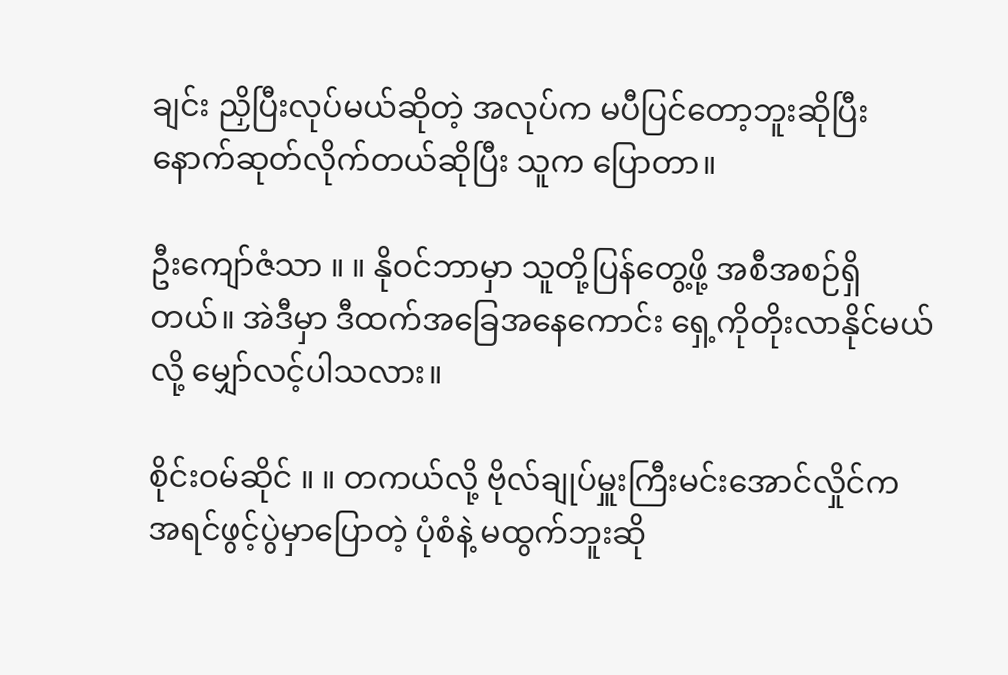ချင်း ညှိပြီးလုပ်မယ်ဆိုတဲ့ အလုပ်က မပီပြင်တော့ဘူးဆိုပြီး နောက်ဆုတ်လိုက်တယ်ဆိုပြီး သူက ပြောတာ။

ဦးကျော်ဇံသာ ။ ။ နိုဝင်ဘာမှာ သူတို့ပြန်တွေ့ဖို့ အစီအစဉ်ရှိတယ်။ အဲဒီမှာ ဒီထက်အခြေအနေကောင်း ရှေ့ကိုတိုးလာနိုင်မယ်လို့ မျှော်လင့်ပါသလား။

စိုင်းဝမ်ဆိုင် ။ ။ တကယ်လို့ ဗိုလ်ချုပ်မှူးကြီးမင်းအောင်လှိုင်က အရင်ဖွင့်ပွဲမှာပြောတဲ့ ပုံစံနဲ့ မထွက်ဘူးဆို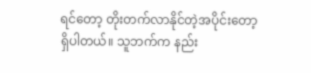ရင်တော့ တိုးတက်လာနိုင်တဲ့အပိုင်းတော့ ရှိပါတယ်။ သူဘက်က နည်း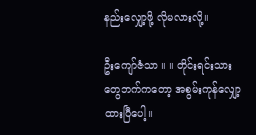နည်းလျှော့ဖို့ လိုမလားလို့။

ဦးကျော်ဇံသာ ။ ။ တိုင်းရင်းသားတွေဘက်ကတော့ အစွမ်းကုန်လျှော့ထားပြီပေါ့။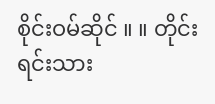စိုင်းဝမ်ဆိုင် ။ ။ တိုင်းရင်းသား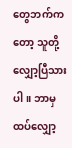တွေဘက်ကတော့ သူတို့လျှော့ပြီသားပါ။ ဘာမှထပ်လျှော့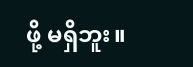ဖို့ မရှိဘူး။